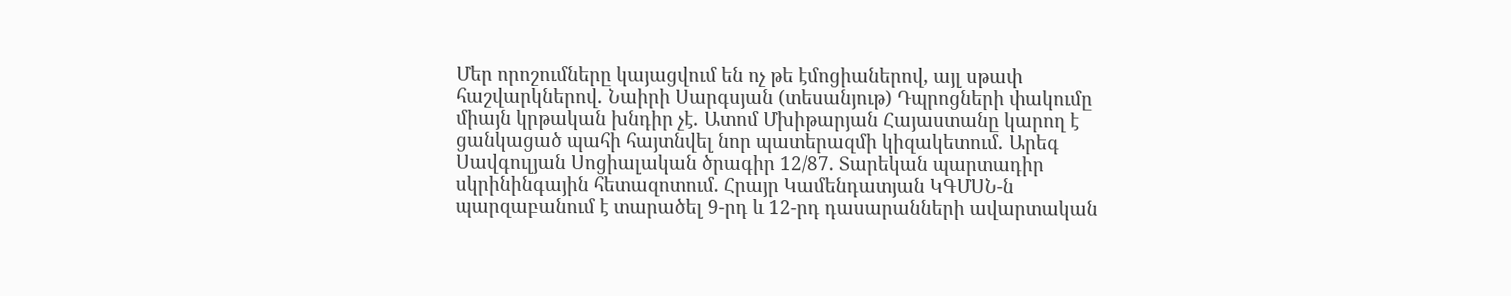Մեր որոշումները կայացվում են ոչ թե էմոցիաներով, այլ սթափ հաշվարկներով․ Նաիրի Սարգսյան (տեսանյութ) Դպրոցների փակումը միայն կրթական խնդիր չէ․ Ատոմ Մխիթարյան Հայաստանը կարող է ցանկացած պահի հայտնվել նոր պատերազմի կիզակետում․ Արեգ Սավգուլյան Սոցիալական ծրագիր 12/87. Տարեկան պարտադիր սկրինինգային հետազոտում. Հրայր Կամենդատյան ԿԳՄՍՆ-ն պարզաբանում է տարածել 9-րդ և 12-րդ դասարանների ավարտական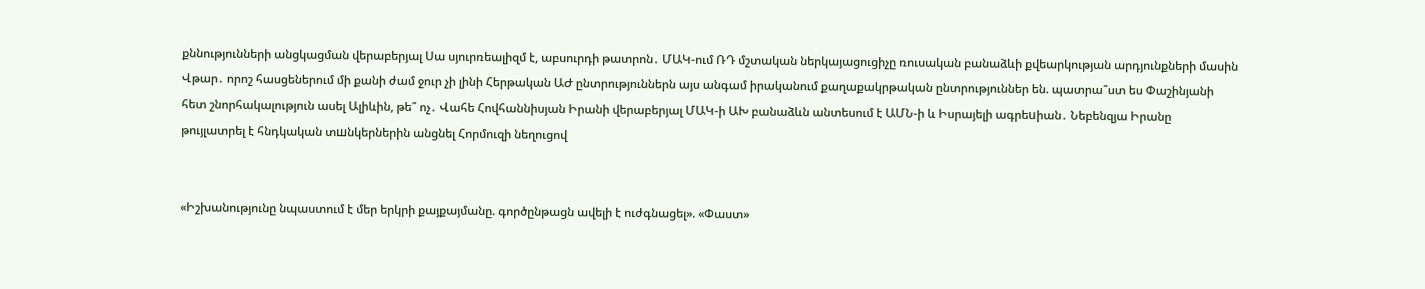քննությունների անցկացման վերաբերյալ Սա սյուրռեալիզմ է, աբսուրդի թատրոն․ ՄԱԿ-ում ՌԴ մշտական ներկայացուցիչը ռուսական բանաձևի քվեարկության արդյունքների մասին Վթար․ որոշ հասցեներում մի քանի ժամ ջուր չի լինի Հերթական ԱԺ ընտրություններն այս անգամ իրականում քաղաքակրթական ընտրություններ են. պատրա՞ստ ես Փաշինյանի հետ շնորհակալություն ասել Ալիևին, թե՞ ոչ․ Վահե Հովհաննիսյան Իրանի վերաբերյալ ՄԱԿ-ի ԱԽ բանաձևն անտեսում է ԱՄՆ-ի և Իսրայելի ագրեuիան․ Նեբենզյա Իրանը թույլատրել է հնդկական տшնկերներին անցնել Հորմուզի նեղուցով


«Իշխանությունը նպաստում է մեր երկրի քայքայմանը. գործընթացն ավելի է ուժգնացել». «Փաստ»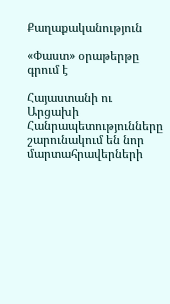Քաղաքականություն

«Փաստ» օրաթերթը գրում է

Հայաստանի ու Արցախի Հանրապետությունները շարունակում են նոր մարտահրավերների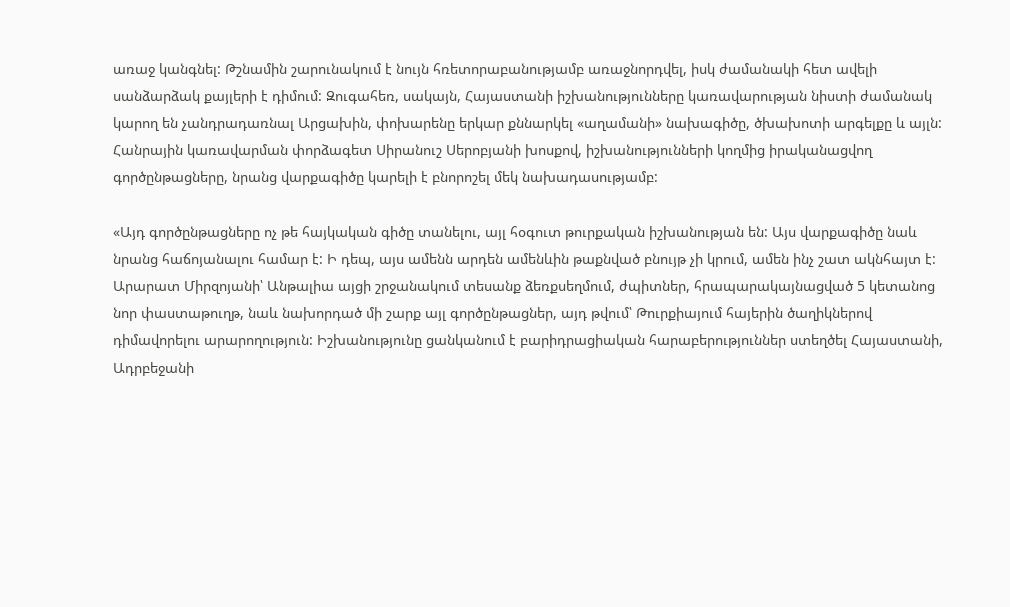առաջ կանգնել: Թշնամին շարունակում է նույն հռետորաբանությամբ առաջնորդվել, իսկ ժամանակի հետ ավելի սանձարձակ քայլերի է դիմում: Զուգահեռ, սակայն, Հայաստանի իշխանությունները կառավարության նիստի ժամանակ կարող են չանդրադառնալ Արցախին, փոխարենը երկար քննարկել «աղամանի» նախագիծը, ծխախոտի արգելքը և այլն: Հանրային կառավարման փորձագետ Սիրանուշ Սերոբյանի խոսքով, իշխանությունների կողմից իրականացվող գործընթացները, նրանց վարքագիծը կարելի է բնորոշել մեկ նախադասությամբ:

«Այդ գործընթացները ոչ թե հայկական գիծը տանելու, այլ հօգուտ թուրքական իշխանության են: Այս վարքագիծը նաև նրանց հաճոյանալու համար է: Ի դեպ, այս ամենն արդեն ամենևին թաքնված բնույթ չի կրում, ամեն ինչ շատ ակնհայտ է: Արարատ Միրզոյանի՝ Անթալիա այցի շրջանակում տեսանք ձեռքսեղմում, ժպիտներ, հրապարակայնացված 5 կետանոց նոր փաստաթուղթ, նաև նախորդած մի շարք այլ գործընթացներ, այդ թվում՝ Թուրքիայում հայերին ծաղիկներով դիմավորելու արարողություն: Իշխանությունը ցանկանում է բարիդրացիական հարաբերություններ ստեղծել Հայաստանի, Ադրբեջանի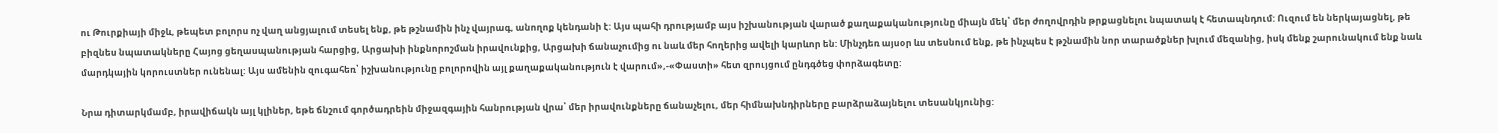ու Թուրքիայի միջև, թեպետ բոլորս ոչ վաղ անցյալում տեսել ենք, թե թշնամին ինչ վայրագ, անողոք կենդանի է: Այս պահի դրությամբ այս իշխանության վարած քաղաքականությունը միայն մեկ՝ մեր ժողովրդին թրքացնելու նպատակ է հետապնդում: Ուզում են ներկայացնել, թե բիզնես նպատակները Հայոց ցեղասպանության հարցից, Արցախի ինքնորոշման իրավունքից, Արցախի ճանաչումից ու նաև մեր հողերից ավելի կարևոր են: Մինչդեռ այսօր ևս տեսնում ենք, թե ինչպես է թշնամին նոր տարածքներ խլում մեզանից, իսկ մենք շարունակում ենք նաև մարդկային կորուստներ ունենալ: Այս ամենին զուգահեռ՝ իշխանությունը բոլորովին այլ քաղաքականություն է վարում»,-«Փաստի» հետ զրույցում ընդգծեց փորձագետը:

Նրա դիտարկմամբ, իրավիճակն այլ կլիներ, եթե ճնշում գործադրեին միջազգային հանրության վրա՝ մեր իրավունքները ճանաչելու, մեր հիմնախնդիրները բարձրաձայնելու տեսանկյունից: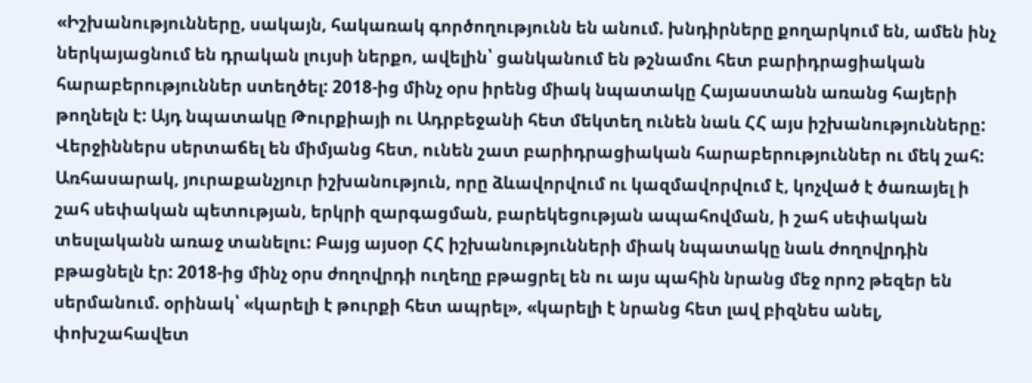«Իշխանությունները, սակայն, հակառակ գործողությունն են անում. խնդիրները քողարկում են, ամեն ինչ ներկայացնում են դրական լույսի ներքո, ավելին՝ ցանկանում են թշնամու հետ բարիդրացիական հարաբերություններ ստեղծել: 2018-ից մինչ օրս իրենց միակ նպատակը Հայաստանն առանց հայերի թողնելն է: Այդ նպատակը Թուրքիայի ու Ադրբեջանի հետ մեկտեղ ունեն նաև ՀՀ այս իշխանությունները: Վերջիններս սերտաճել են միմյանց հետ, ունեն շատ բարիդրացիական հարաբերություններ ու մեկ շահ: Առհասարակ, յուրաքանչյուր իշխանություն, որը ձևավորվում ու կազմավորվում է, կոչված է ծառայել ի շահ սեփական պետության, երկրի զարգացման, բարեկեցության ապահովման, ի շահ սեփական տեսլականն առաջ տանելու: Բայց այսօր ՀՀ իշխանությունների միակ նպատակը նաև ժողովրդին բթացնելն էր: 2018-ից մինչ օրս ժողովրդի ուղեղը բթացրել են ու այս պահին նրանց մեջ որոշ թեզեր են սերմանում. օրինակ՝ «կարելի է թուրքի հետ ապրել», «կարելի է նրանց հետ լավ բիզնես անել, փոխշահավետ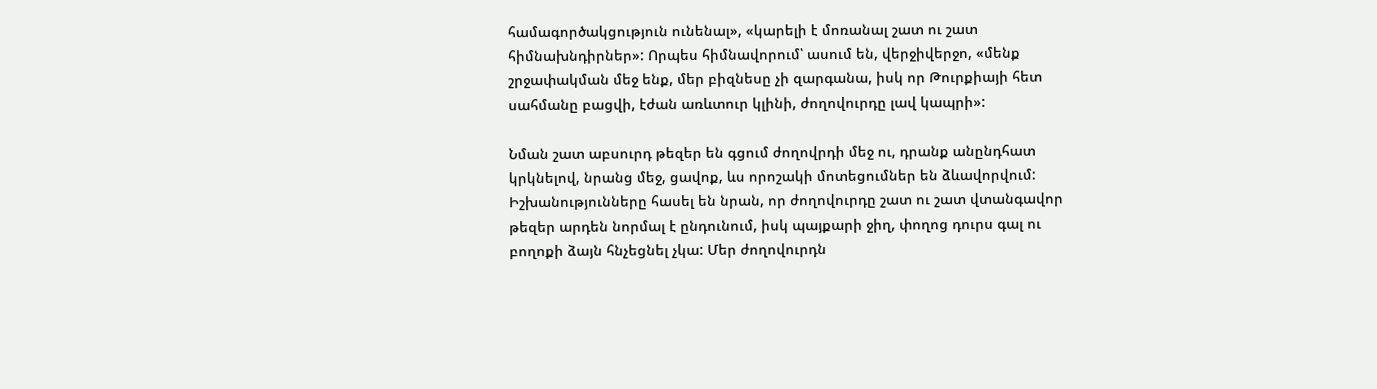համագործակցություն ունենալ», «կարելի է մոռանալ շատ ու շատ հիմնախնդիրներ»: Որպես հիմնավորում՝ ասում են, վերջիվերջո, «մենք շրջափակման մեջ ենք, մեր բիզնեսը չի զարգանա, իսկ որ Թուրքիայի հետ սահմանը բացվի, էժան առևտուր կլինի, ժողովուրդը լավ կապրի»:

Նման շատ աբսուրդ թեզեր են գցում ժողովրդի մեջ ու, դրանք անընդհատ կրկնելով, նրանց մեջ, ցավոք, ևս որոշակի մոտեցումներ են ձևավորվում: Իշխանությունները հասել են նրան, որ ժողովուրդը շատ ու շատ վտանգավոր թեզեր արդեն նորմալ է ընդունում, իսկ պայքարի ջիղ, փողոց դուրս գալ ու բողոքի ձայն հնչեցնել չկա: Մեր ժողովուրդն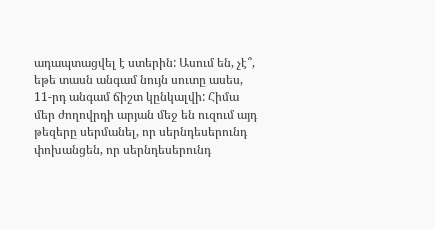ադապտացվել է ստերին: Ասում են, չէ՞, եթե տասն անգամ նույն սուտը ասես, 11-րդ անգամ ճիշտ կընկալվի: Հիմա մեր ժողովրդի արյան մեջ են ուզում այդ թեզերը սերմանել, որ սերնդեսերունդ փոխանցեն, որ սերնդեսերունդ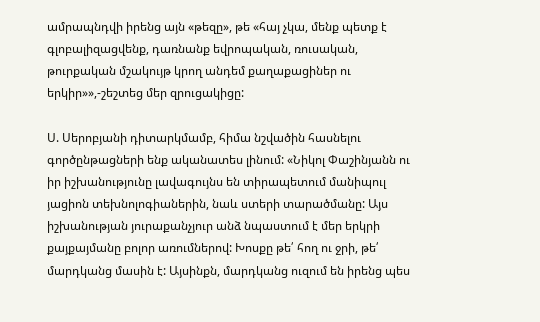ամրապնդվի իրենց այն «թեզը», թե «հայ չկա, մենք պետք է գլոբալիզացվենք, դառնանք եվրոպական, ռուսական, թուրքական մշակույթ կրող անդեմ քաղաքացիներ ու երկիր»»,-շեշտեց մեր զրուցակիցը:

Ս. Սերոբյանի դիտարկմամբ, հիմա նշվածին հասնելու գործընթացների ենք ականատես լինում: «Նիկոլ Փաշինյանն ու իր իշխանությունը լավագույնս են տիրապետում մանիպուլ յացիոն տեխնոլոգիաներին, նաև ստերի տարածմանը: Այս իշխանության յուրաքանչյուր անձ նպաստում է մեր երկրի քայքայմանը բոլոր առումներով: Խոսքը թե՛ հող ու ջրի, թե՛ մարդկանց մասին է: Այսինքն, մարդկանց ուզում են իրենց պես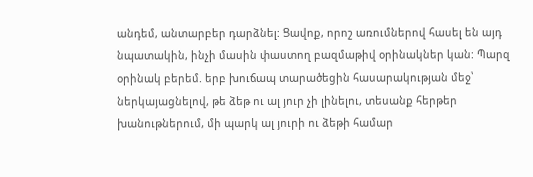անդեմ, անտարբեր դարձնել: Ցավոք, որոշ առումներով հասել են այդ նպատակին, ինչի մասին փաստող բազմաթիվ օրինակներ կան: Պարզ օրինակ բերեմ. երբ խուճապ տարածեցին հասարակության մեջ՝ ներկայացնելով, թե ձեթ ու ալ յուր չի լինելու, տեսանք հերթեր խանութներում, մի պարկ ալ յուրի ու ձեթի համար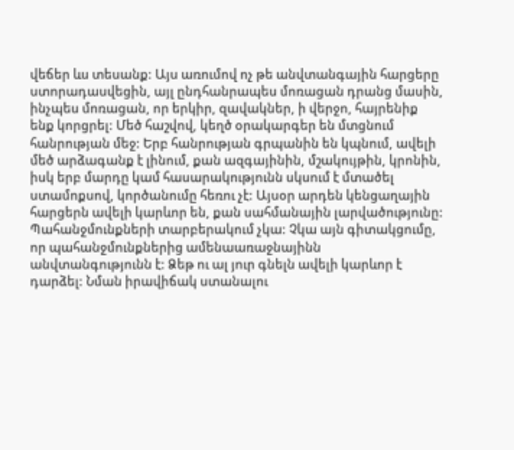վեճեր ևս տեսանք: Այս առումով ոչ թե անվտանգային հարցերը ստորադասվեցին, այլ ընդհանրապես մոռացան դրանց մասին, ինչպես մոռացան, որ երկիր, զավակներ, ի վերջո, հայրենիք ենք կորցրել: Մեծ հաշվով, կեղծ օրակարգեր են մտցնում հանրության մեջ: Երբ հանրության գրպանին են կպնում, ավելի մեծ արձագանք է լինում, քան ազգայինին, մշակույթին, կրոնին, իսկ երբ մարդը կամ հասարակությունն սկսում է մտածել ստամոքսով, կործանումը հեռու չէ: Այսօր արդեն կենցաղային հարցերն ավելի կարևոր են, քան սահմանային լարվածությունը: Պահանջմունքների տարբերակում չկա: Չկա այն գիտակցումը, որ պահանջմունքներից ամենաառաջնայինն անվտանգությունն է: Ձեթ ու ալ յուր գնելն ավելի կարևոր է դարձել: Նման իրավիճակ ստանալու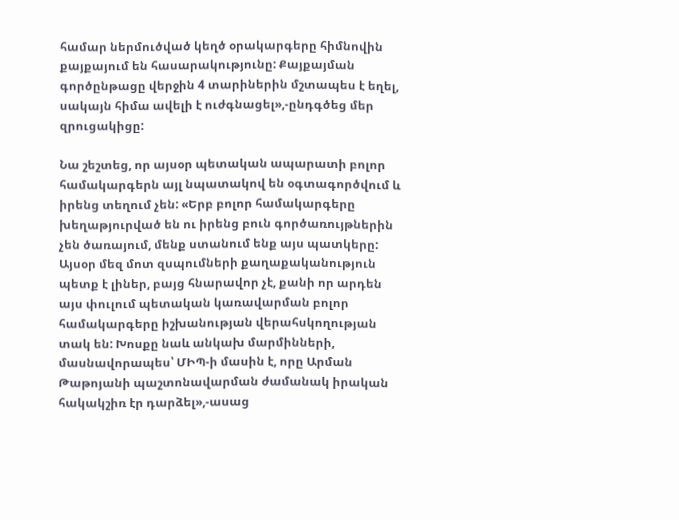համար ներմուծված կեղծ օրակարգերը հիմնովին քայքայում են հասարակությունը: Քայքայման գործընթացը վերջին 4 տարիներին մշտապես է եղել, սակայն հիմա ավելի է ուժգնացել»,-ընդգծեց մեր զրուցակիցը:

Նա շեշտեց, որ այսօր պետական ապարատի բոլոր համակարգերն այլ նպատակով են օգտագործվում և իրենց տեղում չեն: «Երբ բոլոր համակարգերը խեղաթյուրված են ու իրենց բուն գործառույթներին չեն ծառայում, մենք ստանում ենք այս պատկերը: Այսօր մեզ մոտ զսպումների քաղաքականություն պետք է լիներ, բայց հնարավոր չէ, քանի որ արդեն այս փուլում պետական կառավարման բոլոր համակարգերը իշխանության վերահսկողության տակ են: Խոսքը նաև անկախ մարմինների, մասնավորապես՝ ՄԻՊ-ի մասին է, որը Արման Թաթոյանի պաշտոնավարման ժամանակ իրական հակակշիռ էր դարձել»,-ասաց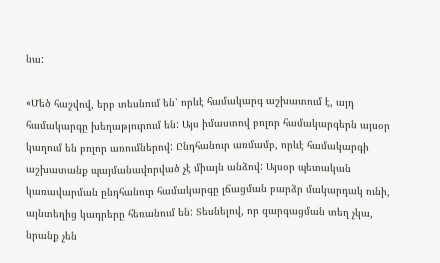նա:

«Մեծ հաշվով, երբ տեսնում են՝ որևէ համակարգ աշխատում է, այդ համակարգը խեղաթյուրում են: Այս իմաստով բոլոր համակարգերն այսօր կաղում են բոլոր առումներով: Ընդհանուր առմամբ, որևէ համակարգի աշխատանք պայմանավորված չէ միայն անձով: Այսօր պետական կառավարման ընդհանուր համակարգը լճացման բարձր մակարդակ ունի, այնտեղից կադրերը հեռանում են: Տեսնելով, որ զարգացման տեղ չկա, նրանք չեն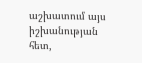աշխատում այս իշխանության հետ,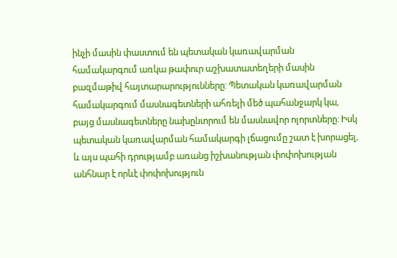ինչի մասին փաստում են պետական կառավարման համակարգում առկա թափուր աշխատատեղերի մասին բազմաթիվ հայտարարությունները: Պետական կառավարման համակարգում մասնագետների ահռելի մեծ պահանջարկ կա, բայց մասնագետները նախընտրում են մասնավոր ոլորտները: Իսկ պետական կառավարման համակարգի լճացումը շատ է խորացել, և այս պահի դրությամբ առանց իշխանության փոփոխության անհնար է որևէ փոփոխություն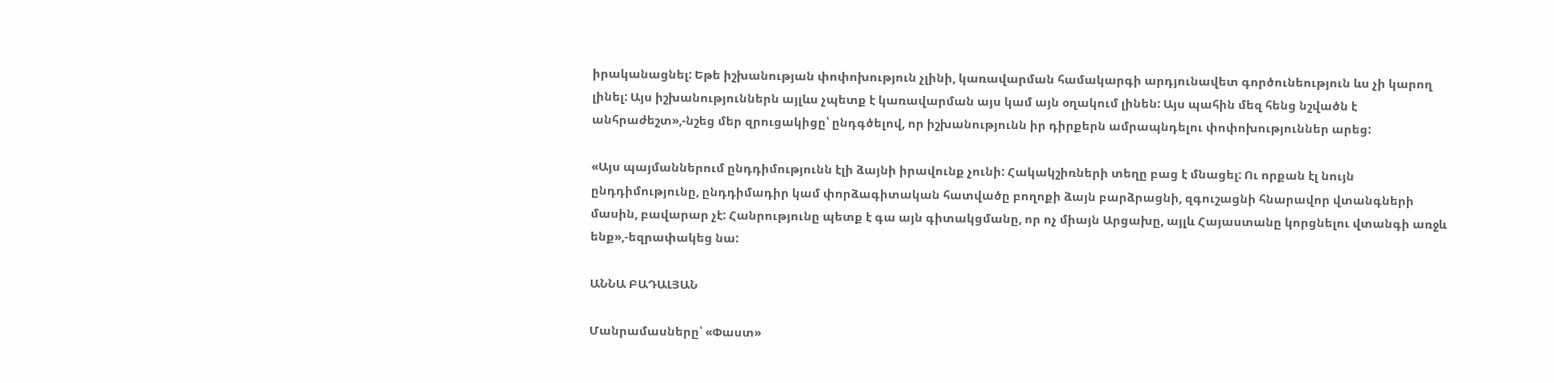իրականացնել: Եթե իշխանության փոփոխություն չլինի, կառավարման համակարգի արդյունավետ գործունեություն ևս չի կարող լինել: Այս իշխանություններն այլևս չպետք է կառավարման այս կամ այն օղակում լինեն: Այս պահին մեզ հենց նշվածն է անհրաժեշտ»,-նշեց մեր զրուցակիցը՝ ընդգծելով, որ իշխանությունն իր դիրքերն ամրապնդելու փոփոխություններ արեց:

«Այս պայմաններում ընդդիմությունն էլի ձայնի իրավունք չունի: Հակակշիռների տեղը բաց է մնացել: Ու որքան էլ նույն ընդդիմությունը, ընդդիմադիր կամ փորձագիտական հատվածը բողոքի ձայն բարձրացնի, զգուշացնի հնարավոր վտանգների մասին, բավարար չէ: Հանրությունը պետք է գա այն գիտակցմանը, որ ոչ միայն Արցախը, այլև Հայաստանը կորցնելու վտանգի առջև ենք»,-եզրափակեց նա:

ԱՆՆԱ ԲԱԴԱԼՅԱՆ

Մանրամասները՝ «Փաստ»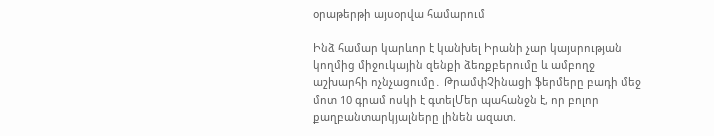օրաթերթի այսօրվա համարում

Ինձ համար կարևոր է կանխել Իրանի չար կայսրության կողմից միջուկային զենքի ձեռքբերումը և ամբողջ աշխարհի ոչնչացումը․ ԹրամփՉինացի ֆերմերը բադի մեջ մոտ 10 գրամ ոսկի է գտելՄեր պահանջն է, որ բոլոր քաղբանտարկյալները լինեն ազատ.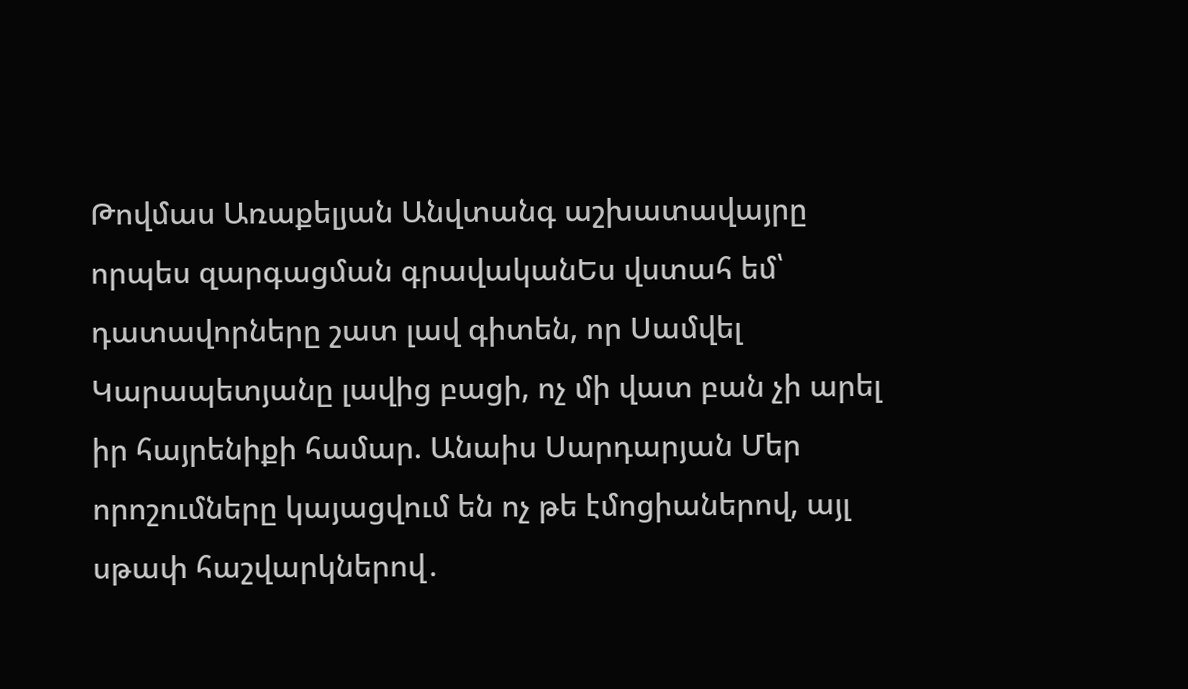Թովմաս Առաքելյան Անվտանգ աշխատավայրը որպես զարգացման գրավականԵս վստահ եմ՝ դատավորները շատ լավ գիտեն, որ Սամվել Կարապետյանը լավից բացի, ոչ մի վատ բան չի արել իր հայրենիքի համար. Անաիս Սարդարյան Մեր որոշումները կայացվում են ոչ թե էմոցիաներով, այլ սթափ հաշվարկներով․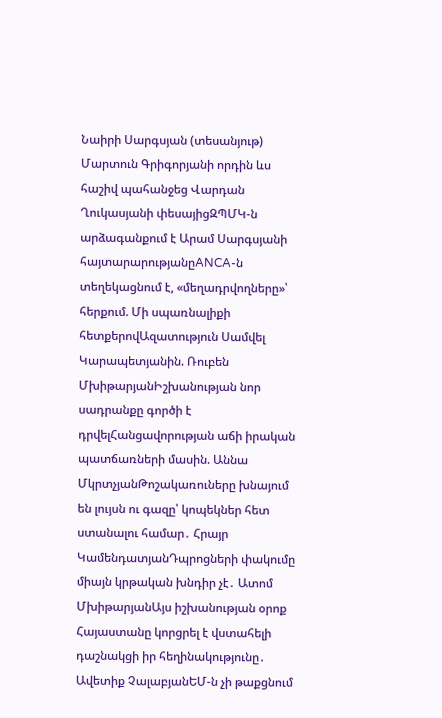Նաիրի Սարգսյան (տեսանյութ) Մարտուն Գրիգորյանի որդին ևս հաշիվ պահանջեց Վարդան Ղուկասյանի փեսայիցԶՊՄԿ-ն արձագանքում է Արամ Սարգսյանի հայտարարությանըANCA-ն տեղեկացնում է, «մեղադրվողները»՝ հերքում. Մի սպառնալիքի հետքերովԱզատություն Սամվել Կարապետյանին. Ռուբեն ՄխիթարյանԻշխանության նոր սադրանքը գործի է դրվելՀանցավորության աճի իրական պատճառների մասին. Աննա ՄկրտչյանԹոշակառուները խնայում են լույսն ու գազը՝ կոպեկներ հետ ստանալու համար․ Հրայր ԿամենդատյանԴպրոցների փակումը միայն կրթական խնդիր չէ․ Ատոմ ՄխիթարյանԱյս իշխանության օրոք Հայաստանը կորցրել է վստահելի դաշնակցի իր հեղինակությունը․ Ավետիք ՉալաբյանԵՄ-ն չի թաքցնում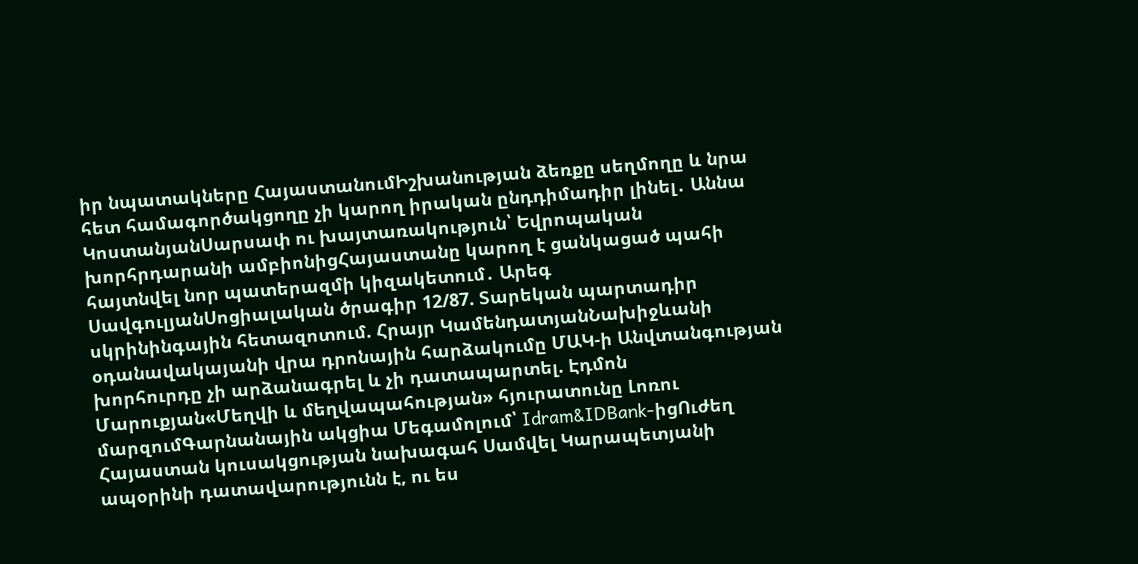իր նպատակները ՀայաստանումԻշխանության ձեռքը սեղմողը և նրա հետ համագործակցողը չի կարող իրական ընդդիմադիր լինել․ Աննա ԿոստանյանՍարսափ ու խայտառակություն՝ Եվրոպական խորհրդարանի ամբիոնիցՀայաստանը կարող է ցանկացած պահի հայտնվել նոր պատերազմի կիզակետում․ Արեգ ՍավգուլյանՍոցիալական ծրագիր 12/87. Տարեկան պարտադիր սկրինինգային հետազոտում. Հրայր ԿամենդատյանՆախիջևանի օդանավակայանի վրա դրոնային հարձակումը ՄԱԿ-ի Անվտանգության խորհուրդը չի արձանագրել և չի դատապարտել. Էդմոն Մարուքյան«Մեղվի և մեղվապահության» հյուրատունը Լոռու մարզումԳարնանային ակցիա Մեգամոլում՝ Idram&IDBank-իցՈւժեղ Հայաստան կուսակցության նախագահ Սամվել Կարապետյանի ապօրինի դատավարությունն է, ու ես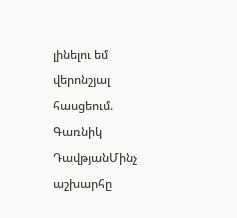լինելու եմ վերոնշյալ հասցեում. Գառնիկ ԴավթյանՄինչ աշխարհը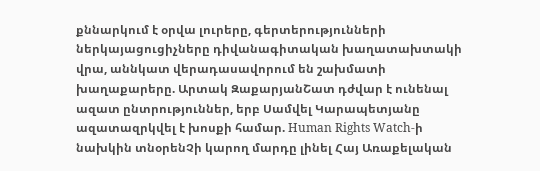քննարկում է օրվա լուրերը, գերտերությունների ներկայացուցիչները դիվանագիտական խաղատախտակի վրա, աննկատ վերադասավորում են շախմատի խաղաքարերը. Արտակ ԶաքարյանՇատ դժվար է ունենալ ազատ ընտրություններ, երբ Սամվել Կարապետյանը ազատազրկվել է խոսքի համար. Human Rights Watch-ի նախկին տնօրենՉի կարող մարդը լինել Հայ Առաքելական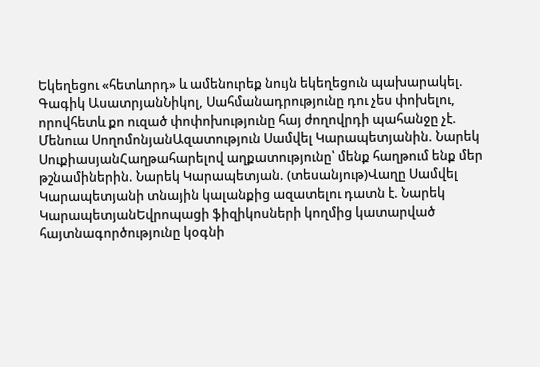Եկեղեցու «հետևորդ» և ամենուրեք նույն եկեղեցուն պախարակել. Գագիկ ԱսատրյանՆիկոլ, Սահմանադրությունը դու չես փոխելու, որովհետև քո ուզած փոփոխությունը հայ ժողովրդի պահանջը չէ. Մենուա ՍողոմոնյանԱզատություն Սամվել Կարապետյանին. Նարեկ ՍուքիասյանՀաղթահարելով աղքատությունը՝ մենք հաղթում ենք մեր թշնամիներին. Նարեկ Կարապետյան. (տեսանյութ)Վաղը Սամվել Կարապետյանի տնային կալանքից ազատելու դատն է. Նարեկ ԿարապետյանԵվրոպացի ֆիզիկոսների կողմից կատարված հայտնագործությունը կօգնի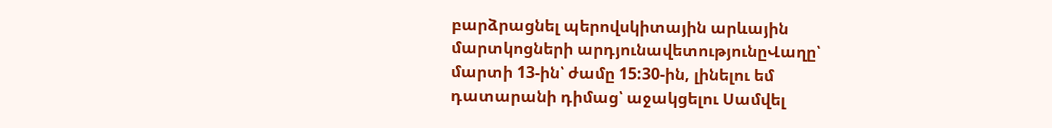բարձրացնել պերովսկիտային արևային մարտկոցների արդյունավետությունըՎաղը՝ մարտի 13-ին՝ ժամը 15:30-ին, լինելու եմ դատարանի դիմաց՝ աջակցելու Սամվել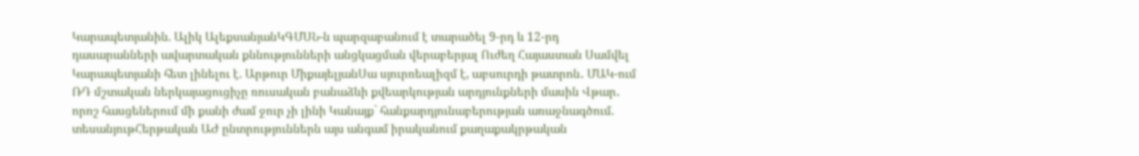Կարապետյանին. Ալիկ ԱլեքսանյանԿԳՄՍՆ-ն պարզաբանում է տարածել 9-րդ և 12-րդ դասարանների ավարտական քննությունների անցկացման վերաբերյալ Ուժեղ Հայաստան Սամվել Կարապետյանի հետ լինելու է. Արթուր ՄիքայելյանՍա սյուրռեալիզմ է, աբսուրդի թատրոն․ ՄԱԿ-ում ՌԴ մշտական ներկայացուցիչը ռուսական բանաձևի քվեարկության արդյունքների մասին Վթար․ որոշ հասցեներում մի քանի ժամ ջուր չի լինի Կանայք` հանքարդյունաբերության առաջնագծում. տեսանյութՀերթական ԱԺ ընտրություններն այս անգամ իրականում քաղաքակրթական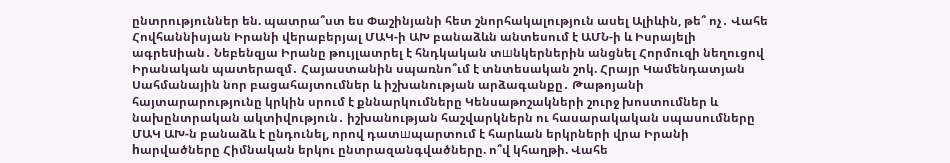ընտրություններ են. պատրա՞ստ ես Փաշինյանի հետ շնորհակալություն ասել Ալիևին, թե՞ ոչ․ Վահե Հովհաննիսյան Իրանի վերաբերյալ ՄԱԿ-ի ԱԽ բանաձևն անտեսում է ԱՄՆ-ի և Իսրայելի ագրեuիան․ Նեբենզյա Իրանը թույլատրել է հնդկական տшնկերներին անցնել Հորմուզի նեղուցով Իրանական պատերազմ․ Հայաստանին սպառնո՞ւմ է տնտեսական շոկ. Հրայր Կամենդատյան Սահմանային նոր բացահայտումներ և իշխանության արձագանքը․ Թաթոյանի հայտարարությունը կրկին սրում է քննարկումները Կենսաթոշակների շուրջ խոստումներ և նախընտրական ակտիվություն․ իշխանության հաշվարկներն ու հասարակական սպասումները ՄԱԿ ԱԽ-ն բանաձև է ընդունել, որով դատшպարտում է հարևան երկրների վրա Իրանի hարվածները Հիմնական երկու ընտրազանգվածները. ո՞վ կհաղթի. Վահե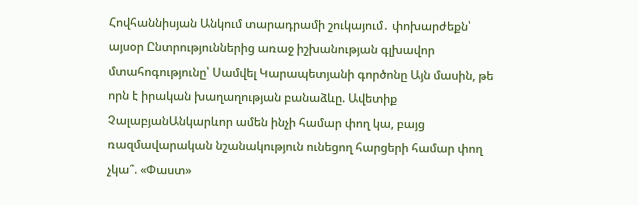Հովհաննիսյան Անկում տարադրամի շուկայում․ փոխարժեքն՝ այսօր Ընտրություններից առաջ իշխանության գլխավոր մտահոգությունը՝ Սամվել Կարապետյանի գործոնը Այն մասին, թե որն է իրական խաղաղության բանաձևը. Ավետիք ՉալաբյանԱնկարևոր ամեն ինչի համար փող կա, բայց ռազմավարական նշանակություն ունեցող հարցերի համար փող չկա՞. «Փաստ»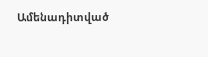Ամենադիտված